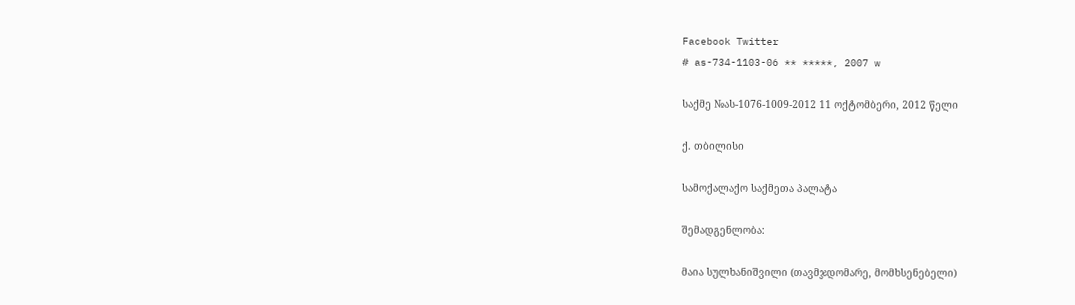Facebook Twitter
# as-734-1103-06 ** *****, 2007 w

საქმე №ას-1076-1009-2012 11 ოქტომბერი, 2012 წელი

ქ. თბილისი

სამოქალაქო საქმეთა პალატა

შემადგენლობა:

მაია სულხანიშვილი (თავმჯდომარე, მომხსენებელი)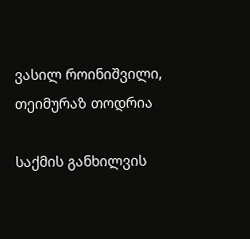ვასილ როინიშვილი, თეიმურაზ თოდრია

საქმის განხილვის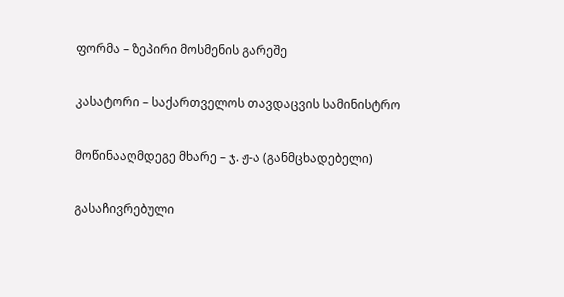ფორმა – ზეპირი მოსმენის გარეშე

კასატორი – საქართველოს თავდაცვის სამინისტრო

მოწინააღმდეგე მხარე – ჯ. ჟ-ა (განმცხადებელი)

გასაჩივრებული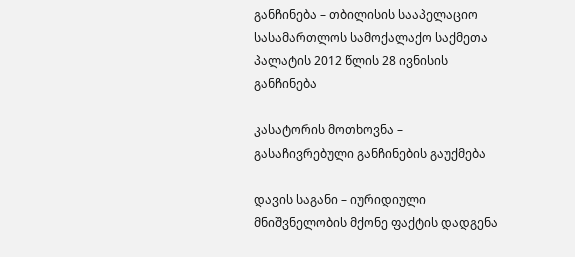განჩინება – თბილისის სააპელაციო სასამართლოს სამოქალაქო საქმეთა პალატის 2012 წლის 28 ივნისის განჩინება

კასატორის მოთხოვნა – გასაჩივრებული განჩინების გაუქმება

დავის საგანი – იურიდიული მნიშვნელობის მქონე ფაქტის დადგენა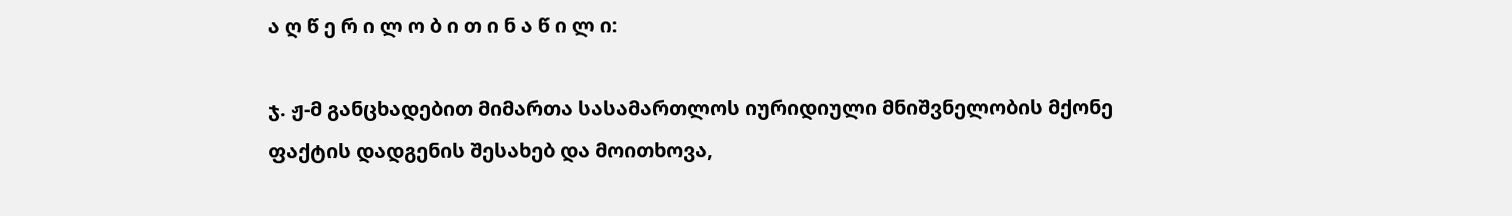ა ღ წ ე რ ი ლ ო ბ ი თ ი ნ ა წ ი ლ ი:

ჯ. ჟ-მ განცხადებით მიმართა სასამართლოს იურიდიული მნიშვნელობის მქონე ფაქტის დადგენის შესახებ და მოითხოვა,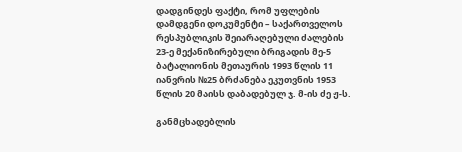დადგინდეს ფაქტი, რომ უფლების დამდგენი დოკუმენტი – საქართველოს რესპუბლიკის შეიარაღებული ძალების 23-ე მექანიზირებული ბრიგადის მე-5 ბატალიონის მეთაურის 1993 წლის 11 იანვრის №25 ბრძანება ეკუთვნის 1953 წლის 20 მაისს დაბადებულ ჯ. მ-ის ძე ჟ-ს.

განმცხადებლის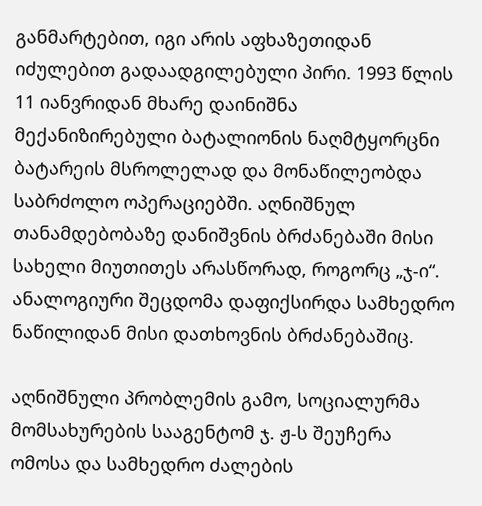განმარტებით, იგი არის აფხაზეთიდან იძულებით გადაადგილებული პირი. 1993 წლის 11 იანვრიდან მხარე დაინიშნა მექანიზირებული ბატალიონის ნაღმტყორცნი ბატარეის მსროლელად და მონაწილეობდა საბრძოლო ოპერაციებში. აღნიშნულ თანამდებობაზე დანიშვნის ბრძანებაში მისი სახელი მიუთითეს არასწორად, როგორც „ჯ-ი“. ანალოგიური შეცდომა დაფიქსირდა სამხედრო ნაწილიდან მისი დათხოვნის ბრძანებაშიც.

აღნიშნული პრობლემის გამო, სოციალურმა მომსახურების სააგენტომ ჯ. ჟ-ს შეუჩერა ომოსა და სამხედრო ძალების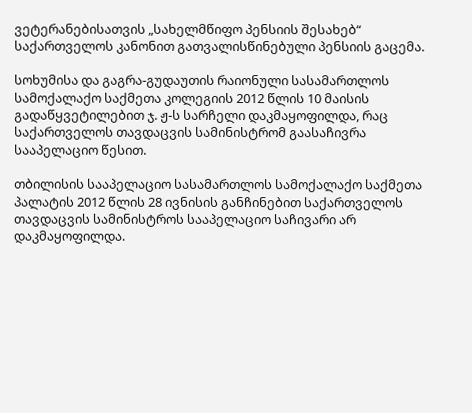ვეტერანებისათვის „სახელმწიფო პენსიის შესახებ“ საქართველოს კანონით გათვალისწინებული პენსიის გაცემა.

სოხუმისა და გაგრა-გუდაუთის რაიონული სასამართლოს სამოქალაქო საქმეთა კოლეგიის 2012 წლის 10 მაისის გადაწყვეტილებით ჯ. ჟ-ს სარჩელი დაკმაყოფილდა, რაც საქართველოს თავდაცვის სამინისტრომ გაასაჩივრა სააპელაციო წესით.

თბილისის სააპელაციო სასამართლოს სამოქალაქო საქმეთა პალატის 2012 წლის 28 ივნისის განჩინებით საქართველოს თავდაცვის სამინისტროს სააპელაციო საჩივარი არ დაკმაყოფილდა.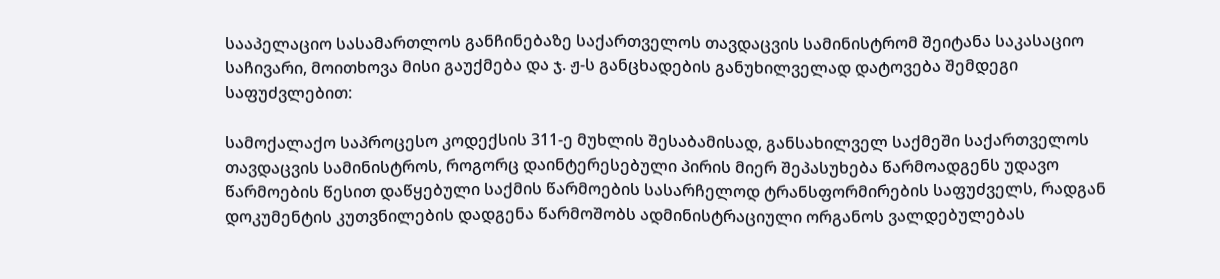სააპელაციო სასამართლოს განჩინებაზე საქართველოს თავდაცვის სამინისტრომ შეიტანა საკასაციო საჩივარი, მოითხოვა მისი გაუქმება და ჯ. ჟ-ს განცხადების განუხილველად დატოვება შემდეგი საფუძვლებით:

სამოქალაქო საპროცესო კოდექსის 311-ე მუხლის შესაბამისად, განსახილველ საქმეში საქართველოს თავდაცვის სამინისტროს, როგორც დაინტერესებული პირის მიერ შეპასუხება წარმოადგენს უდავო წარმოების წესით დაწყებული საქმის წარმოების სასარჩელოდ ტრანსფორმირების საფუძველს, რადგან დოკუმენტის კუთვნილების დადგენა წარმოშობს ადმინისტრაციული ორგანოს ვალდებულებას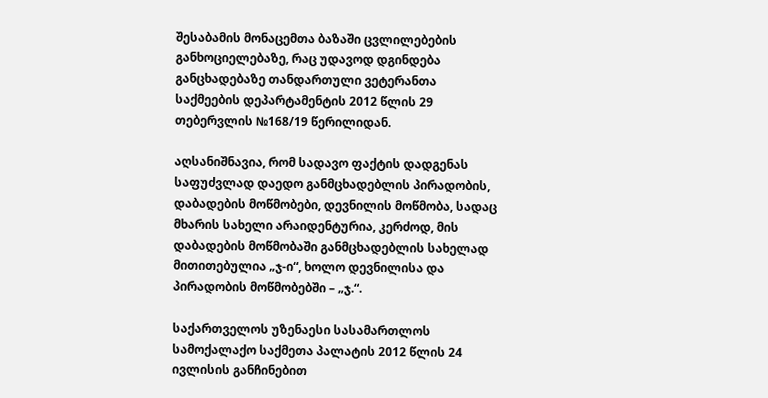შესაბამის მონაცემთა ბაზაში ცვლილებების განხოციელებაზე, რაც უდავოდ დგინდება განცხადებაზე თანდართული ვეტერანთა საქმეების დეპარტამენტის 2012 წლის 29 თებერვლის №168/19 წერილიდან.

აღსანიშნავია, რომ სადავო ფაქტის დადგენას საფუძვლად დაედო განმცხადებლის პირადობის, დაბადების მოწმობები, დევნილის მოწმობა, სადაც მხარის სახელი არაიდენტურია, კერძოდ, მის დაბადების მოწმობაში განმცხადებლის სახელად მითითებულია „ჯ-ი“, ხოლო დევნილისა და პირადობის მოწმობებში – „ჯ.“.

საქართველოს უზენაესი სასამართლოს სამოქალაქო საქმეთა პალატის 2012 წლის 24 ივლისის განჩინებით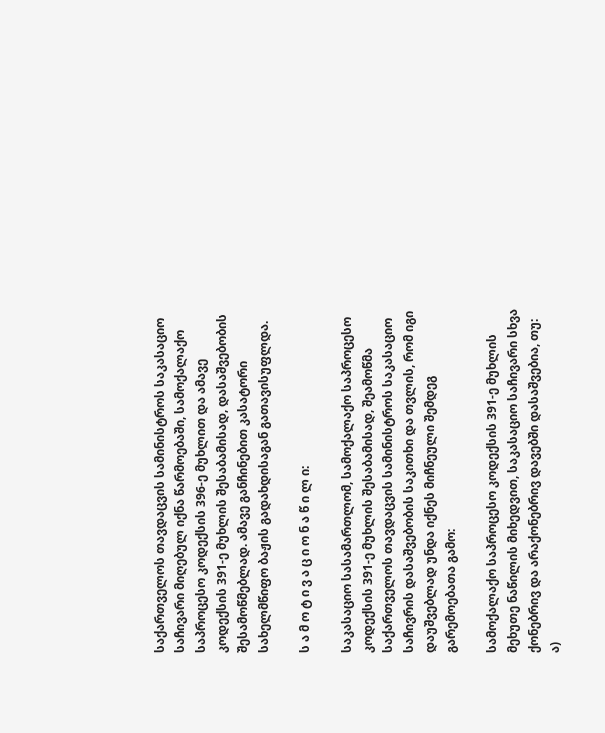საქართველოს თავდაცვის სამინისტროს საკასაციო საჩივარი მიღებულ იქნა წარმოებაში, სამოქალაქო საპროცესო კოდექსის 396-ე მუხლით და ამავე კოდექსის 391-ე მუხლის შესაბამისად, დასაშვებობის შესამოწმებლად. ამავე განჩინებით კასატორი სახელმწიფო ბაჟის გადახდისაგან გათავისუფლდა.

ს ა მ ო ტ ი ვ ა ც ი ო ნ ა წ ი ლ ი:

საკასაციო სასამართლომ, სამოქალაქო საპროცესო კოდექსის 391-ე მუხლის შესაბამისად, შეამოწმა საქართველოს თავდაცვის სამინისტროს საკასაციო საჩივრის დასაშვებობის საკითხი და თვლის, რომ იგი დაუშვებლად უნდა იქნეს მიჩნეული შემდეგ გარემოებათა გამო:

სამოქალაქო საპროცესო კოდექსის 391-ე მუხლის მეხუთე ნაწილის მიხედვით, საკასაციო საჩივარი სხვა ქონებრივ და არაქონებრივ დავებში დასაშვებია, თუ: ა)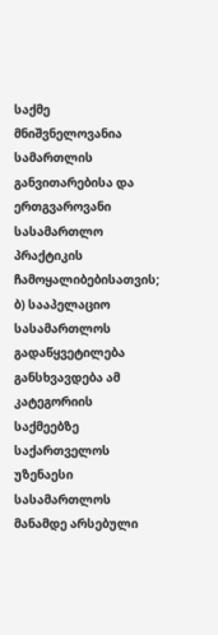საქმე მნიშვნელოვანია სამართლის განვითარებისა და ერთგვაროვანი სასამართლო პრაქტიკის ჩამოყალიბებისათვის; ბ) სააპელაციო სასამართლოს გადაწყვეტილება განსხვავდება ამ კატეგორიის საქმეებზე საქართველოს უზენაესი სასამართლოს მანამდე არსებული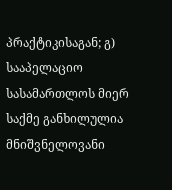პრაქტიკისაგან; გ) სააპელაციო სასამართლოს მიერ საქმე განხილულია მნიშვნელოვანი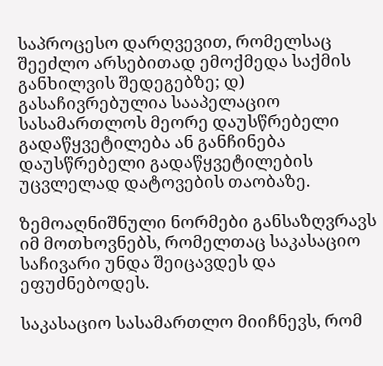საპროცესო დარღვევით, რომელსაც შეეძლო არსებითად ემოქმედა საქმის განხილვის შედეგებზე; დ) გასაჩივრებულია სააპელაციო სასამართლოს მეორე დაუსწრებელი გადაწყვეტილება ან განჩინება დაუსწრებელი გადაწყვეტილების უცვლელად დატოვების თაობაზე.

ზემოაღნიშნული ნორმები განსაზღვრავს იმ მოთხოვნებს, რომელთაც საკასაციო საჩივარი უნდა შეიცავდეს და ეფუძნებოდეს.

საკასაციო სასამართლო მიიჩნევს, რომ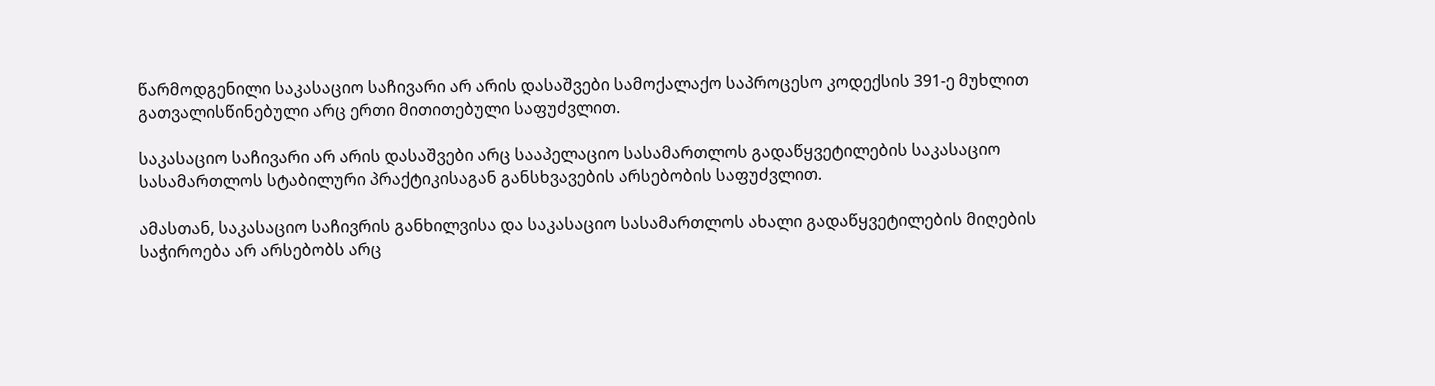წარმოდგენილი საკასაციო საჩივარი არ არის დასაშვები სამოქალაქო საპროცესო კოდექსის 391-ე მუხლით გათვალისწინებული არც ერთი მითითებული საფუძვლით.

საკასაციო საჩივარი არ არის დასაშვები არც სააპელაციო სასამართლოს გადაწყვეტილების საკასაციო სასამართლოს სტაბილური პრაქტიკისაგან განსხვავების არსებობის საფუძვლით.

ამასთან, საკასაციო საჩივრის განხილვისა და საკასაციო სასამართლოს ახალი გადაწყვეტილების მიღების საჭიროება არ არსებობს არც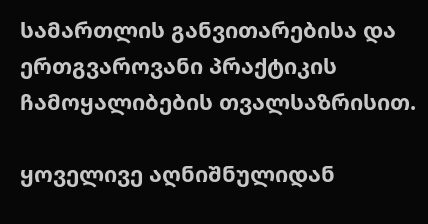სამართლის განვითარებისა და ერთგვაროვანი პრაქტიკის ჩამოყალიბების თვალსაზრისით.

ყოველივე აღნიშნულიდან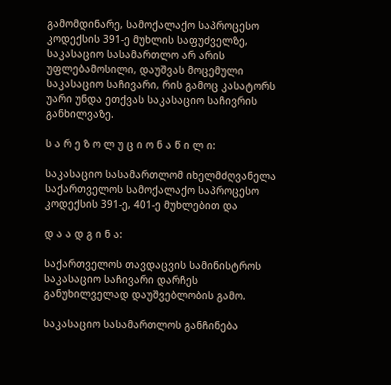გამომდინარე, სამოქალაქო საპროცესო კოდექსის 391-ე მუხლის საფუძველზე, საკასაციო სასამართლო არ არის უფლებამოსილი, დაუშვას მოცემული საკასაციო საჩივარი, რის გამოც კასატორს უარი უნდა ეთქვას საკასაციო საჩივრის განხილვაზე.

ს ა რ ე ზ ო ლ უ ც ი ო ნ ა წ ი ლ ი:

საკასაციო სასამართლომ იხელმძღვანელა საქართველოს სამოქალაქო საპროცესო კოდექსის 391-ე, 401-ე მუხლებით და

დ ა ა დ გ ი ნ ა:

საქართველოს თავდაცვის სამინისტროს საკასაციო საჩივარი დარჩეს განუხილველად დაუშვებლობის გამო.

საკასაციო სასამართლოს განჩინება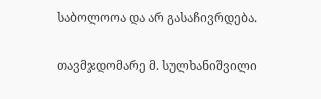საბოლოოა და არ გასაჩივრდება.

თავმჯდომარე მ. სულხანიშვილი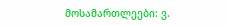მოსამართლეები: ვ.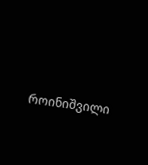როინიშვილი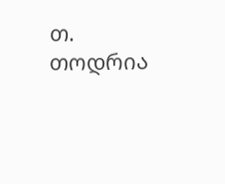თ. თოდრია